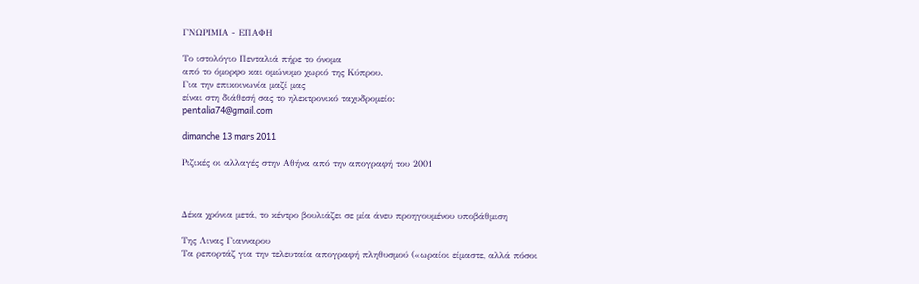ΓΝΩΡΙΜΙΑ - ΕΠΑΦΗ

Το ιστολόγιο Πενταλιά πήρε το όνομα
από το όμορφο και ομώνυμο χωριό της Κύπρου.
Για την επικοινωνία μαζί μας
είναι στη διάθεσή σας το ηλεκτρονικό ταχυδρομείο:
pentalia74@gmail.com

dimanche 13 mars 2011

Ριζικές οι αλλαγές στην Αθήνα από την απογραφή του 2001



Δέκα χρόνια μετά, το κέντρο βουλιάζει σε μία άνευ προηγουμένου υποβάθμιση

Της Λινας Γιανναρου
Τα ρεπορτάζ για την τελευταία απογραφή πληθυσμού («ωραίοι είμαστε, αλλά πόσοι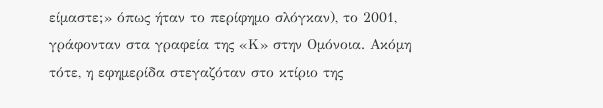είμαστε;» όπως ήταν το περίφημο σλόγκαν), το 2001, γράφονταν στα γραφεία της «Κ» στην Ομόνοια. Ακόμη τότε, η εφημερίδα στεγαζόταν στο κτίριο της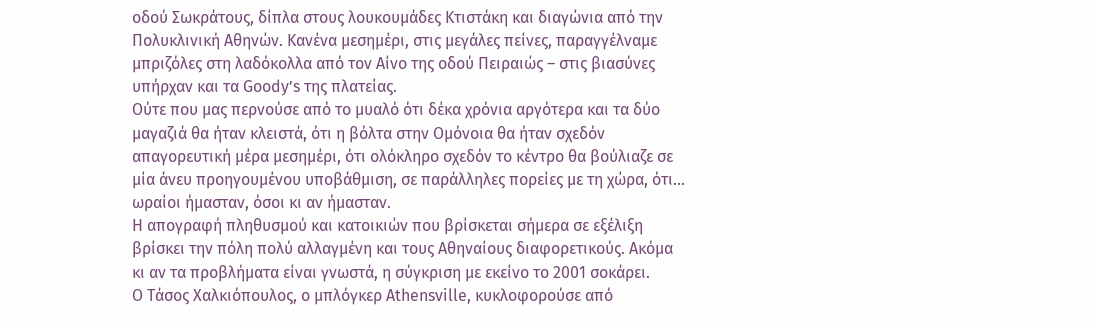οδού Σωκράτους, δίπλα στους λουκουμάδες Κτιστάκη και διαγώνια από την Πολυκλινική Aθηνών. Κανένα μεσημέρι, στις μεγάλες πείνες, παραγγέλναμε μπριζόλες στη λαδόκολλα από τον Αίνο της οδού Πειραιώς – στις βιασύνες υπήρχαν και τα Goody’s της πλατείας.
Ούτε που μας περνούσε από το μυαλό ότι δέκα χρόνια αργότερα και τα δύο μαγαζιά θα ήταν κλειστά, ότι η βόλτα στην Ομόνοια θα ήταν σχεδόν απαγορευτική μέρα μεσημέρι, ότι ολόκληρο σχεδόν το κέντρο θα βούλιαζε σε μία άνευ προηγουμένου υποβάθμιση, σε παράλληλες πορείες με τη χώρα, ότι... ωραίοι ήμασταν, όσοι κι αν ήμασταν.
Η απογραφή πληθυσμού και κατοικιών που βρίσκεται σήμερα σε εξέλιξη βρίσκει την πόλη πολύ αλλαγμένη και τους Αθηναίους διαφορετικούς. Ακόμα κι αν τα προβλήματα είναι γνωστά, η σύγκριση με εκείνο το 2001 σοκάρει.
Ο Τάσος Χαλκιόπουλος, ο μπλόγκερ Athensville, κυκλοφορούσε από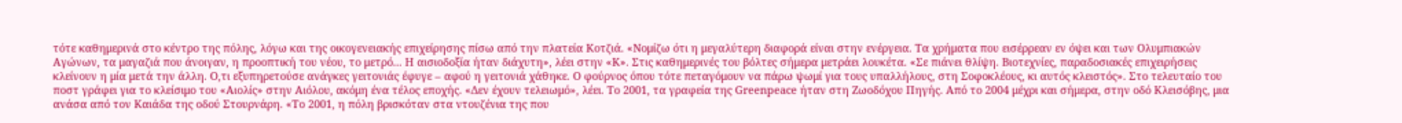τότε καθημερινά στο κέντρο της πόλης, λόγω και της οικογενειακής επιχείρησης πίσω από την πλατεία Κοτζιά. «Νομίζω ότι η μεγαλύτερη διαφορά είναι στην ενέργεια. Τα χρήματα που εισέρρεαν εν όψει και των Ολυμπιακών Αγώνων, τα μαγαζιά που άνοιγαν, η προοπτική του νέου, το μετρό... Η αισιοδοξία ήταν διάχυτη», λέει στην «Κ». Στις καθημερινές του βόλτες σήμερα μετράει λουκέτα. «Σε πιάνει θλίψη. Βιοτεχνίες, παραδοσιακές επιχειρήσεις κλείνουν η μία μετά την άλλη. Ο,τι εξυπηρετούσε ανάγκες γειτονιάς έφυγε – αφού η γειτονιά χάθηκε. Ο φούρνος όπου τότε πεταγόμουν να πάρω ψωμί για τους υπαλλήλους, στη Σοφοκλέους, κι αυτός κλειστός». Στο τελευταίο του ποστ γράφει για το κλείσιμο του «Αιολίς» στην Αιόλου, ακόμη ένα τέλος εποχής. «Δεν έχουν τελειωμό», λέει. Το 2001, τα γραφεία της Greenpeace ήταν στη Ζωοδόχου Πηγής. Από το 2004 μέχρι και σήμερα, στην οδό Κλεισόβης, μια ανάσα από τον Καιάδα της οδού Στουρνάρη. «Το 2001, η πόλη βρισκόταν στα ντουζένια της που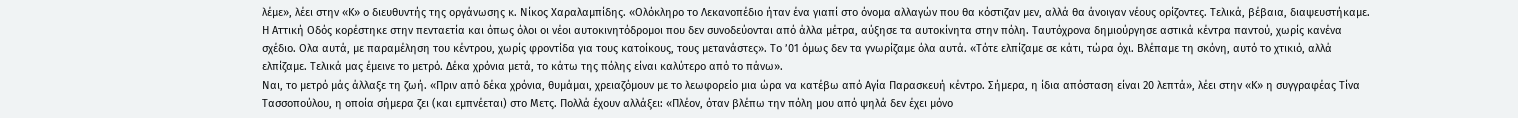λέμε», λέει στην «Κ» ο διευθυντής της οργάνωσης κ. Νίκος Χαραλαμπίδης. «Ολόκληρο το Λεκανοπέδιο ήταν ένα γιαπί στο όνομα αλλαγών που θα κόστιζαν μεν, αλλά θα άνοιγαν νέους ορίζοντες. Τελικά, βέβαια, διαψευστήκαμε. Η Αττική Οδός κορέστηκε στην πενταετία και όπως όλοι οι νέοι αυτοκινητόδρομοι που δεν συνοδεύονται από άλλα μέτρα, αύξησε τα αυτοκίνητα στην πόλη. Ταυτόχρονα δημιούργησε αστικά κέντρα παντού, χωρίς κανένα σχέδιο. Ολα αυτά, με παραμέληση του κέντρου, χωρίς φροντίδα για τους κατοίκους, τους μετανάστες». Το ’01 όμως δεν τα γνωρίζαμε όλα αυτά. «Τότε ελπίζαμε σε κάτι, τώρα όχι. Βλέπαμε τη σκόνη, αυτό το χτικιό, αλλά ελπίζαμε. Τελικά μας έμεινε το μετρό. Δέκα χρόνια μετά, το κάτω της πόλης είναι καλύτερο από το πάνω».
Ναι, το μετρό μάς άλλαξε τη ζωή. «Πριν από δέκα χρόνια, θυμάμαι, χρειαζόμουν με το λεωφορείο μια ώρα να κατέβω από Αγία Παρασκευή κέντρο. Σήμερα, η ίδια απόσταση είναι 20 λεπτά», λέει στην «Κ» η συγγραφέας Τίνα Τασσοπούλου, η οποία σήμερα ζει (και εμπνέεται) στο Μετς. Πολλά έχουν αλλάξει: «Πλέον, όταν βλέπω την πόλη μου από ψηλά δεν έχει μόνο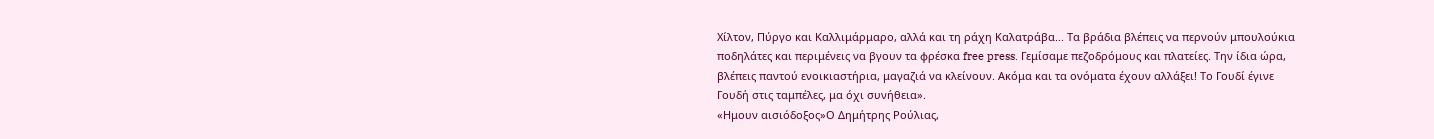Χίλτον, Πύργο και Καλλιμάρμαρο, αλλά και τη ράχη Καλατράβα... Τα βράδια βλέπεις να περνούν μπουλούκια ποδηλάτες και περιμένεις να βγουν τα φρέσκα free press. Γεμίσαμε πεζοδρόμους και πλατείες. Την ίδια ώρα, βλέπεις παντού ενοικιαστήρια, μαγαζιά να κλείνουν. Ακόμα και τα ονόματα έχουν αλλάξει! Το Γουδί έγινε Γουδή στις ταμπέλες, μα όχι συνήθεια».
«Ημουν αισιόδοξος»Ο Δημήτρης Ρούλιας,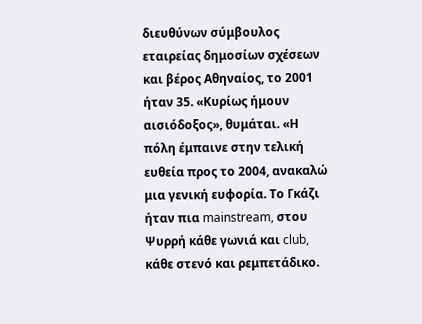διευθύνων σύμβουλος εταιρείας δημοσίων σχέσεων και βέρος Αθηναίος, το 2001 ήταν 35. «Κυρίως ήμουν αισιόδοξος», θυμάται. «Η πόλη έμπαινε στην τελική ευθεία προς το 2004, ανακαλώ μια γενική ευφορία. Το Γκάζι ήταν πια mainstream, στου Ψυρρή κάθε γωνιά και club, κάθε στενό και ρεμπετάδικο.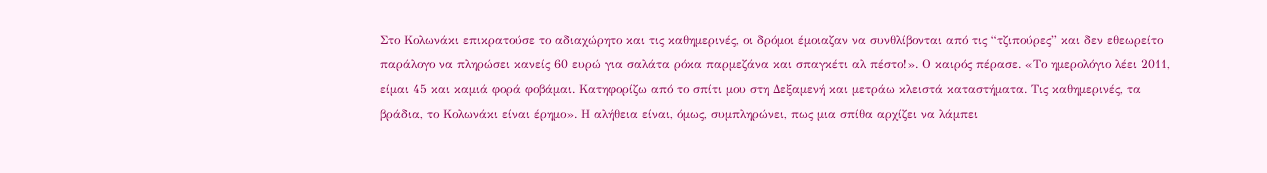Στο Κολωνάκι επικρατούσε το αδιαχώρητο και τις καθημερινές, οι δρόμοι έμοιαζαν να συνθλίβονται από τις “τζιπούρες” και δεν εθεωρείτο παράλογο να πληρώσει κανείς 60 ευρώ για σαλάτα ρόκα παρμεζάνα και σπαγκέτι αλ πέστο!». Ο καιρός πέρασε. «Το ημερολόγιο λέει 2011, είμαι 45 και καμιά φορά φοβάμαι. Κατηφορίζω από το σπίτι μου στη Δεξαμενή και μετράω κλειστά καταστήματα. Τις καθημερινές, τα βράδια, το Κολωνάκι είναι έρημο». Η αλήθεια είναι, όμως, συμπληρώνει, πως μια σπίθα αρχίζει να λάμπει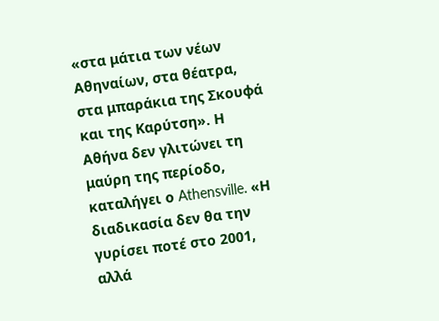«στα μάτια των νέων Αθηναίων, στα θέατρα, στα μπαράκια της Σκουφά και της Καρύτση». Η Αθήνα δεν γλιτώνει τη μαύρη της περίοδο, καταλήγει ο Athensville. «Η διαδικασία δεν θα την γυρίσει ποτέ στο 2001, αλλά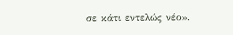σε κάτι εντελώς νέο».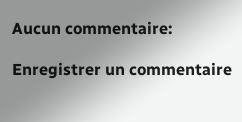Aucun commentaire:

Enregistrer un commentaire